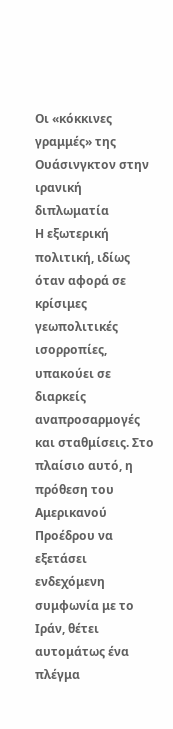Οι «κόκκινες γραμμές» της Ουάσινγκτον στην ιρανική διπλωματία
Η εξωτερική πολιτική, ιδίως όταν αφορά σε κρίσιμες γεωπολιτικές ισορροπίες, υπακούει σε διαρκείς αναπροσαρμογές και σταθμίσεις. Στο πλαίσιο αυτό, η πρόθεση του Αμερικανού Προέδρου να εξετάσει ενδεχόμενη συμφωνία με το Ιράν, θέτει αυτομάτως ένα πλέγμα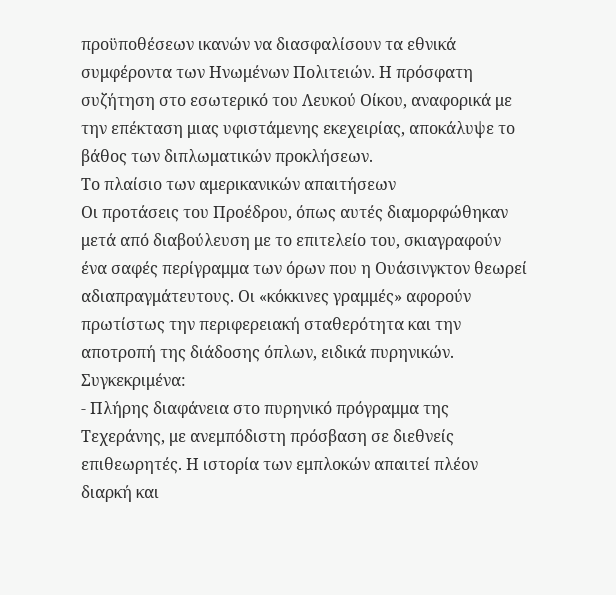προϋποθέσεων ικανών να διασφαλίσουν τα εθνικά συμφέροντα των Ηνωμένων Πολιτειών. Η πρόσφατη συζήτηση στο εσωτερικό του Λευκού Οίκου, αναφορικά με την επέκταση μιας υφιστάμενης εκεχειρίας, αποκάλυψε το βάθος των διπλωματικών προκλήσεων.
Το πλαίσιο των αμερικανικών απαιτήσεων
Οι προτάσεις του Προέδρου, όπως αυτές διαμορφώθηκαν μετά από διαβούλευση με το επιτελείο του, σκιαγραφούν ένα σαφές περίγραμμα των όρων που η Ουάσινγκτον θεωρεί αδιαπραγμάτευτους. Οι «κόκκινες γραμμές» αφορούν πρωτίστως την περιφερειακή σταθερότητα και την αποτροπή της διάδοσης όπλων, ειδικά πυρηνικών. Συγκεκριμένα:
- Πλήρης διαφάνεια στο πυρηνικό πρόγραμμα της Τεχεράνης, με ανεμπόδιστη πρόσβαση σε διεθνείς επιθεωρητές. Η ιστορία των εμπλοκών απαιτεί πλέον διαρκή και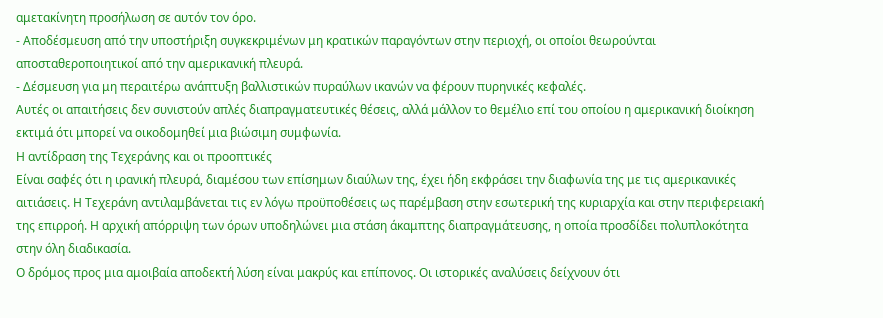αμετακίνητη προσήλωση σε αυτόν τον όρο.
- Αποδέσμευση από την υποστήριξη συγκεκριμένων μη κρατικών παραγόντων στην περιοχή, οι οποίοι θεωρούνται αποσταθεροποιητικοί από την αμερικανική πλευρά.
- Δέσμευση για μη περαιτέρω ανάπτυξη βαλλιστικών πυραύλων ικανών να φέρουν πυρηνικές κεφαλές.
Αυτές οι απαιτήσεις δεν συνιστούν απλές διαπραγματευτικές θέσεις, αλλά μάλλον το θεμέλιο επί του οποίου η αμερικανική διοίκηση εκτιμά ότι μπορεί να οικοδομηθεί μια βιώσιμη συμφωνία.
Η αντίδραση της Τεχεράνης και οι προοπτικές
Είναι σαφές ότι η ιρανική πλευρά, διαμέσου των επίσημων διαύλων της, έχει ήδη εκφράσει την διαφωνία της με τις αμερικανικές αιτιάσεις. Η Τεχεράνη αντιλαμβάνεται τις εν λόγω προϋποθέσεις ως παρέμβαση στην εσωτερική της κυριαρχία και στην περιφερειακή της επιρροή. Η αρχική απόρριψη των όρων υποδηλώνει μια στάση άκαμπτης διαπραγμάτευσης, η οποία προσδίδει πολυπλοκότητα στην όλη διαδικασία.
Ο δρόμος προς μια αμοιβαία αποδεκτή λύση είναι μακρύς και επίπονος. Οι ιστορικές αναλύσεις δείχνουν ότι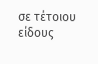σε τέτοιου είδους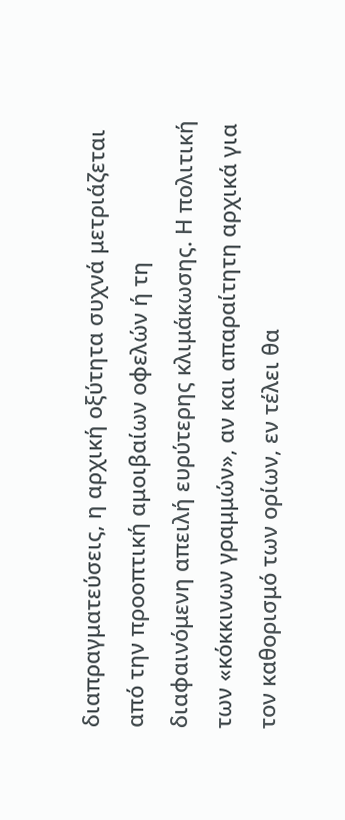διαπραγματεύσεις, η αρχική οξύτητα συχνά μετριάζεται από την προοπτική αμοιβαίων οφελών ή τη διαφαινόμενη απειλή ευρύτερης κλιμάκωσης. Η πολιτική των «κόκκινων γραμμών», αν και απαραίτητη αρχικά για τον καθορισμό των ορίων, εν τέλει θα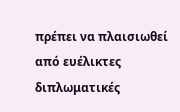πρέπει να πλαισιωθεί από ευέλικτες διπλωματικές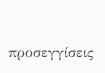προσεγγίσεις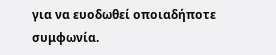για να ευοδωθεί οποιαδήποτε συμφωνία.